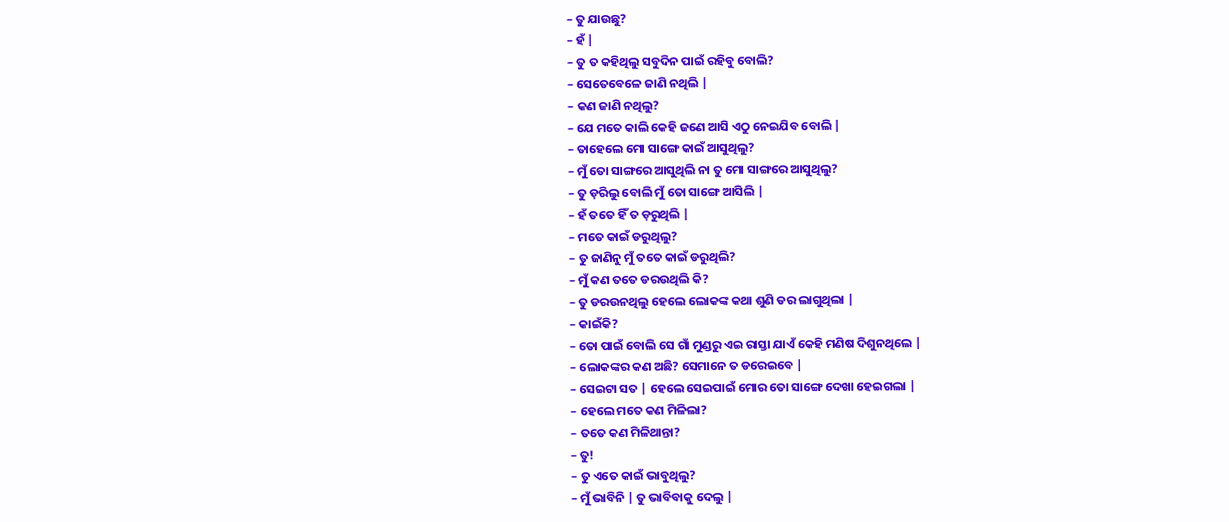– ତୁ ଯାଉଛୁ?
– ହଁ |
– ତୁ ତ କହିଥିଲୁ ସବୁଦିନ ପାଇଁ ରହିବୁ ବୋଲି?
– ସେତେବେଳେ ଜାଣି ନଥିଲି |
– କଣ ଜାଣି ନଥିଲୁ?
– ଯେ ମତେ କାଲି କେହି ଜଣେ ଆସି ଏଠୁ ନେଇଯିବ ବୋଲି |
– ତାହେଲେ ମୋ ସାଙ୍ଗେ କାଇଁ ଆସୁଥିଲୁ?
– ମୁଁ ତୋ ସାଙ୍ଗରେ ଆସୁଥିଲି ନା ତୁ ମୋ ସାଙ୍ଗରେ ଆସୁଥିଲୁ?
– ତୁ ଡ଼ରିଲୁ ବୋଲି ମୁଁ ତୋ ସାଙ୍ଗେ ଆସିଲି |
– ହଁ ତତେ ହିଁ ତ ଡ଼ରୁଥିଲି |
– ମତେ କାଇଁ ଡରୁଥିଲୁ?
– ତୁ ଜାଣିନୁ ମୁଁ ତତେ କାଇଁ ଡରୁଥିଲି?
– ମୁଁ କଣ ତତେ ଡରଉଥିଲି କି?
– ତୁ ଡରଉନଥିଲୁ ହେଲେ ଲୋକଙ୍କ କଥା ଶୁଣି ଡର ଲାଗୁଥିଲା |
– କାଇଁକି?
– ତୋ ପାଇଁ ବୋଲି ସେ ଗାଁ ମୁଣ୍ଡରୁ ଏଇ ରାସ୍ତା ଯାଏଁ କେହି ମଣିଷ ଦିଶୁନଥିଲେ |
– ଲୋକଙ୍କର କଣ ଅଛି? ସେମାନେ ତ ଡରେଇବେ |
– ସେଇଟା ସତ | ହେଲେ ସେଇପାଇଁ ମୋର ତୋ ସାଙ୍ଗେ ଦେଖା ହେଇଗଲା |
– ହେଲେ ମତେ କଣ ମିଳିଲା?
– ତତେ କଣ ମିଳିଥାନ୍ତା?
– ତୁ!
– ତୁ ଏତେ କାଇଁ ଭାବୁଥିଲୁ?
– ମୁଁ ଭାବିନି | ତୁ ଭାବିବାକୁ ଦେଲୁ |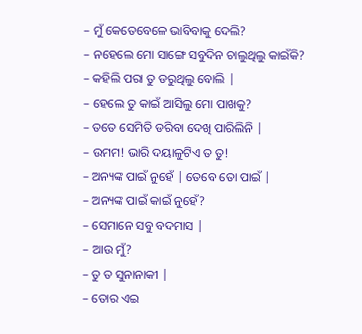– ମୁଁ କେତେବେଳେ ଭାବିବାକୁ ଦେଲି?
– ନହେଲେ ମୋ ସାଙ୍ଗେ ସବୁଦିନ ଚାଲୁଥିଲୁ କାଇଁକି?
– କହିଲି ପରା ତୁ ଡରୁଥିଲୁ ବୋଲି |
– ହେଲେ ତୁ କାଇଁ ଆସିଲୁ ମୋ ପାଖକୁ?
– ତତେ ସେମିତି ଡରିବା ଦେଖି ପାରିଲିନି |
– ଉମମ! ଭାରି ଦୟାଳୁଟିଏ ତ ତୁ!
– ଅନ୍ୟଙ୍କ ପାଇଁ ନୁହେଁ | ତେବେ ତୋ ପାଇଁ |
– ଅନ୍ୟଙ୍କ ପାଇଁ କାଇଁ ନୁହେଁ?
– ସେମାନେ ସବୁ ବଦମାସ |
– ଆଉ ମୁଁ?
– ତୁ ତ ସୁନାନାକୀ |
– ତୋର ଏଇ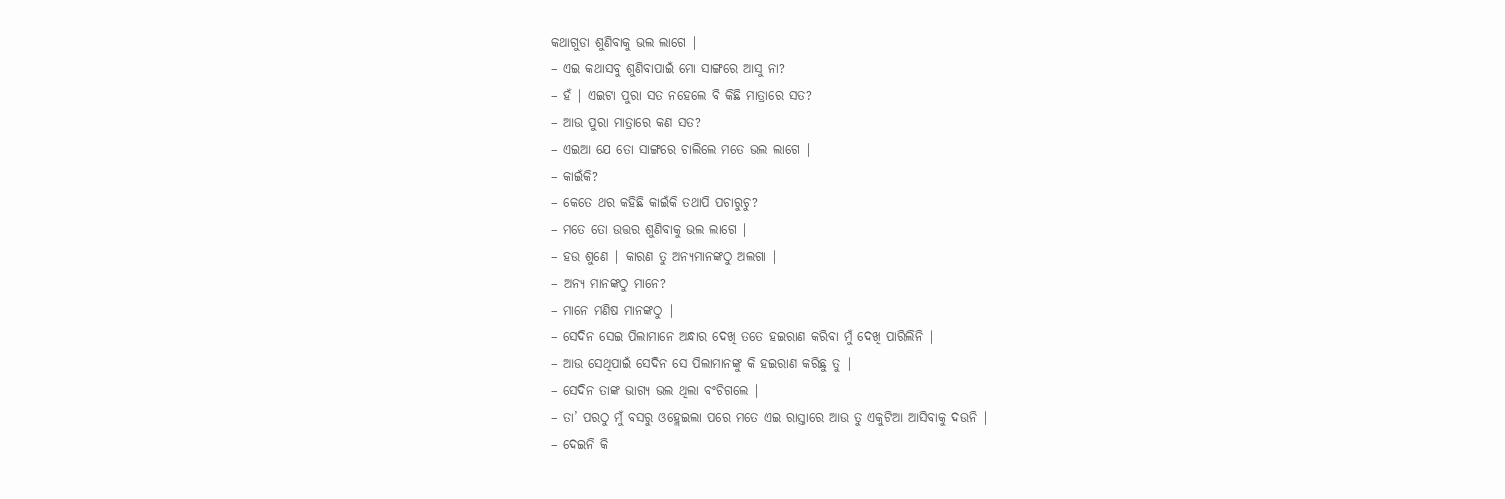କଥାଗୁଡା ଶୁଣିବାକୁ ଭଲ ଲାଗେ |
– ଏଇ କଥାସବୁ ଶୁଣିବାପାଇଁ ମୋ ସାଙ୍ଗରେ ଆସୁ ନା?
– ହଁ | ଏଇଟା ପୁରା ସତ ନହେଲେ ବି କିଛି ମାତ୍ରାରେ ସତ?
– ଆଉ ପୁରା ମାତ୍ରାରେ କଣ ସତ?
– ଏଇଆ ଯେ ତୋ ସାଙ୍ଗରେ ଚାଲିଲେ ମତେ ଭଲ ଲାଗେ |
– କାଇଁକି?
– କେତେ ଥର କହିଛି କାଇଁକି ତଥାପି ପଚାରୁଚୁ?
– ମତେ ତୋ ଉତ୍ତର ଶୁଣିବାକୁ ଭଲ ଲାଗେ |
– ହଉ ଶୁଣେ | କାରଣ ତୁ ଅନ୍ୟମାନଙ୍କଠୁ ଅଲଗା |
– ଅନ୍ୟ ମାନଙ୍କଠୁ ମାନେ?
– ମାନେ ମଣିଷ ମାନଙ୍କଠୁ |
– ସେଦିନ ସେଇ ପିଲାମାନେ ଅନ୍ଧାର ଦେଖି ତତେ ହଇରାଣ କରିବା ମୁଁ ଦେଖି ପାରିଲିନି |
– ଆଉ ସେଥିପାଇଁ ସେଦିନ ସେ ପିଲାମାନଙ୍କୁ କି ହଇରାଣ କରିଛୁ ତୁ |
– ସେଦିନ ତାଙ୍କ ଭାଗ୍ୟ ଭଲ ଥିଲା ବଂଚିଗଲେ |
– ତା’ ପରଠୁ ମୁଁ ବସରୁ ଓହ୍ଲେଇଲା ପରେ ମତେ ଏଇ ରାସ୍ତାରେ ଆଉ ତୁ ଏକୁଟିଆ ଆସିବାକୁ ଦଉନି |
– ଦେଇନି କି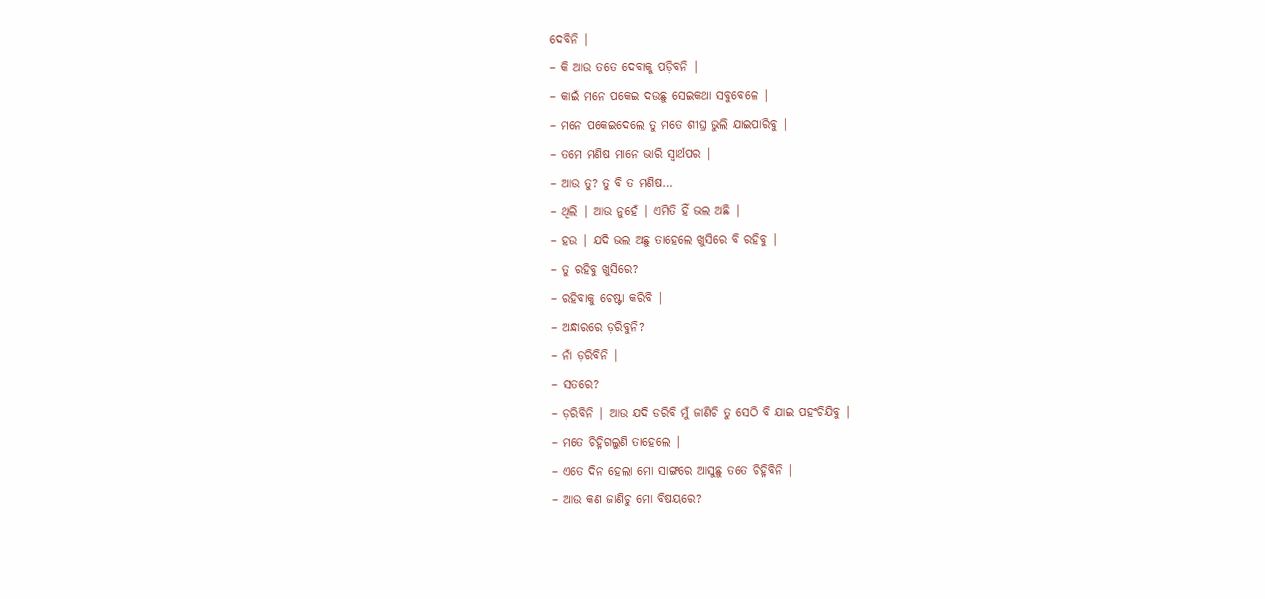ଦେବିନି |
– କି ଆଉ ତତେ ଦେବାକୁ ପଡ଼ିବନି |
– କାଇଁ ମନେ ପକେଇ ଦଉଛୁ ସେଇକଥା ସବୁବେଳେ |
– ମନେ ପକେଇଦେଲେ ତୁ ମତେ ଶୀଘ୍ର ଭୁଲି ଯାଇପାରିବୁ |
– ତମେ ମଣିଷ ମାନେ ଭାରି ସ୍ୱାର୍ଥପର |
– ଆଉ ତୁ? ତୁ ବି ତ ମଣିଷ…
– ଥିଲି | ଆଉ ନୁହେଁ | ଏମିତି ହିଁ ଭଲ ଅଛି |
– ହଉ | ଯଦି ଭଲ ଅଛୁ ତାହେଲେ ଖୁସିରେ ବି ରହିବୁ |
– ତୁ ରହିବୁ ଖୁସିରେ?
– ରହିବାକୁ ଚେଷ୍ଟା କରିବି |
– ଅନ୍ଧାରରେ ଡ଼ରିବୁନି?
– ନାଁ ଡ଼ରିବିନି |
– ସତରେ?
– ଡ଼ରିବିନି | ଆଉ ଯଦି ଡରିବି ମୁଁ ଜାଣିଚି ତୁ ସେଠି ବି ଯାଇ ପହଂଚିଯିବୁ |
– ମତେ ଚିହ୍ନିଗଲୁଣି ତାହେଲେ |
– ଏତେ ଦିନ ହେଲା ମୋ ସାଙ୍ଗରେ ଆସୁଛୁ ତତେ ଚିହ୍ନିବିନି |
– ଆଉ କଣ ଜାଣିଚୁ ମୋ ବିଷୟରେ?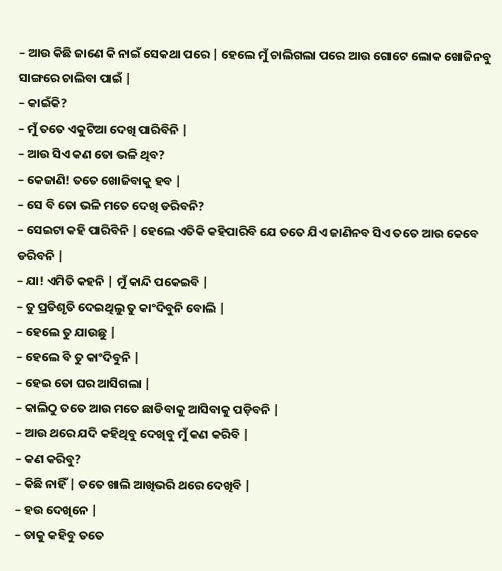– ଆଉ କିଛି ଜାଣେ କି ନାଇଁ ସେକଥା ପରେ | ହେଲେ ମୁଁ ଚାଲିଗଲା ପରେ ଆଉ ଗୋଟେ ଲୋକ ଖୋଜିନବୁ ସାଙ୍ଗରେ ଚାଲିବା ପାଇଁ |
– କାଇଁକି?
– ମୁଁ ତତେ ଏକୁଟିଆ ଦେଖି ପାରିବିନି |
– ଆଉ ସିଏ କଣ ତୋ ଭଳି ଥିବ?
– କେଜାଣି! ତତେ ଖୋଜିବାକୁ ହବ |
– ସେ ବି ତୋ ଭଳି ମତେ ଦେଖି ଡରିବନି?
– ସେଇଟା କହି ପାରିବିନି | ହେଲେ ଏତିକି କହିପାରିବି ଯେ ତତେ ଯିଏ ଜାଣିନବ ସିଏ ତତେ ଆଉ କେବେ ଡରିବନି |
– ଯା! ଏମିତି କହନି | ମୁଁ କାନ୍ଦି ପକେଇବି |
– ତୁ ପ୍ରତିଶୃତି ଦେଇଥିଲୁ ତୁ କାଂଦିବୁନି ବୋଲି |
– ହେଲେ ତୁ ଯାଉଛୁ |
– ହେଲେ ବି ତୁ କାଂଦିବୁନି |
– ହେଇ ତୋ ଘର ଆସିଗଲା |
– କାଲିଠୁ ତତେ ଆଉ ମତେ ଛାଡିବାକୁ ଆସିବାକୁ ପଡ଼ିବନି |
– ଆଉ ଥରେ ଯଦି କହିଥିବୁ ଦେଖିବୁ ମୁଁ କଣ କରିବି |
– କଣ କରିବୁ?
– କିଛି ନାହିଁ | ତତେ ଖାଲି ଆଖିଭରି ଥରେ ଦେଖିବି |
– ହଉ ଦେଖିନେ |
– ତାକୁ କହିବୁ ତତେ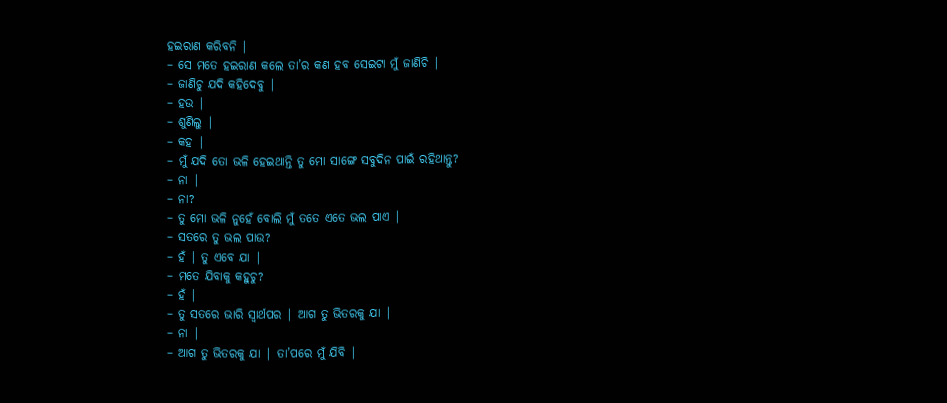ହଇରାଣ କରିବନି |
– ସେ ମତେ ହଇରାଣ କଲେ ତା’ର କଣ ହବ ସେଇଟା ମୁଁ ଜାଣିଚି |
– ଜାଣିଚୁ ଯଦି କହିଦେବୁ |
– ହଉ |
– ଶୁଣିଲୁ |
– କହ |
– ମୁଁ ଯଦି ତୋ ଭଳି ହେଇଥାନ୍ତି ତୁ ମୋ ସାଙ୍ଗେ ସବୁଦିନ ପାଇଁ ରହିଥାନ୍ତୁ?
– ନା |
– ନା?
– ତୁ ମୋ ଭଳି ନୁହେଁ ବୋଲି ମୁଁ ତତେ ଏତେ ଭଲ ପାଏ |
– ସତରେ ତୁ ଭଲ ପାଉ?
– ହଁ | ତୁ ଏବେ ଯା |
– ମତେ ଯିବାକୁ କହୁଚୁ?
– ହଁ |
– ତୁ ସତରେ ଭାରି ସ୍ୱାର୍ଥପର | ଆଗ ତୁ ଭିତରକୁ ଯା |
– ନା |
– ଆଗ ତୁ ଭିତରକୁ ଯା | ତା’ପରେ ମୁଁ ଯିବି |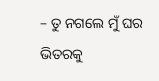– ତୁ ନଗଲେ ମୁଁ ଘର ଭିତରକୁ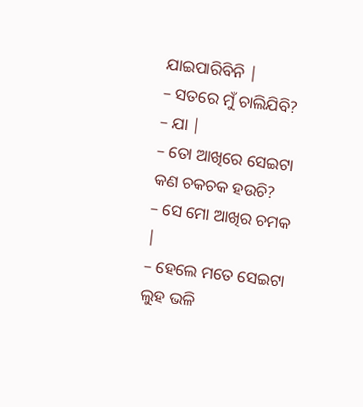ଯାଇପାରିବିନି |
– ସତରେ ମୁଁ ଚାଲିଯିବି?
– ଯା |
– ତୋ ଆଖିରେ ସେଇଟା କଣ ଚକଚକ ହଉଚି?
– ସେ ମୋ ଆଖିର ଚମକ |
– ହେଲେ ମତେ ସେଇଟା ଲୁହ ଭଳି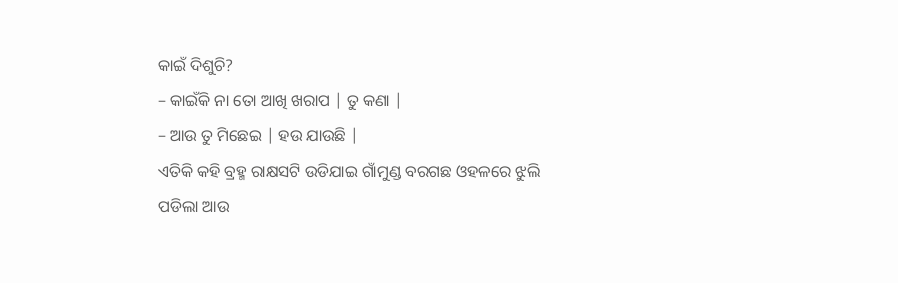କାଇଁ ଦିଶୁଚି?
– କାଇଁକି ନା ତୋ ଆଖି ଖରାପ | ତୁ କଣା |
– ଆଉ ତୁ ମିଛେଇ | ହଉ ଯାଉଛି |
ଏତିକି କହି ବ୍ରହ୍ମ ରାକ୍ଷସଟି ଉଡିଯାଇ ଗାଁମୁଣ୍ଡ ବରଗଛ ଓହଳରେ ଝୁଲି ପଡିଲା ଆଉ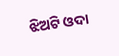ଝିଅଟି ଓଦା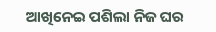ଆଖିନେଇ ପଶିଲା ନିଜ ଘର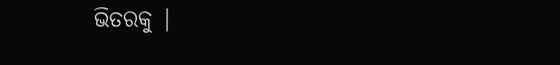ଭିତରକୁ |